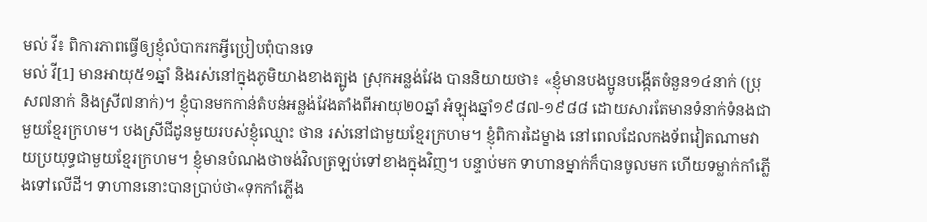មល់ វី៖ ពិការភាពធ្វើឲ្យខ្ញុំលំបាករកអ្វីប្រៀបពុំបានទេ
មល់ វី[1] មានអាយុ៥១ឆ្នាំ និងរស់នៅក្នុងភូមិយាងខាងត្បូង ស្រុកអន្លង់វែង បាននិយាយថា៖ «ខ្ញុំមានបងប្អូនបង្កើតចំនួន១៤នាក់ (ប្រុស៧នាក់ និងស្រី៧នាក់)។ ខ្ញុំបានមកកាន់តំបន់អន្លង់វែងតាំងពីអាយុ២០ឆ្នាំ អំឡុងឆ្នាំ១៩៨៧-១៩៨៨ ដោយសារតែមានទំនាក់ទំនងជាមួយខ្មែរក្រហម។ បងស្រីជីដូនមួយរបស់ខ្ញុំឈ្មោះ ថាន រស់នៅជាមួយខ្មែរក្រហម។ ខ្ញុំពិការដៃម្ខាង នៅពេលដែលកងទ័ពវៀតណាមវាយប្រយុទ្ធជាមួយខ្មែរក្រហម។ ខ្ញុំមានបំណងថាចង់វិលត្រឡប់ទៅខាងក្នុងវិញ។ បន្ទាប់មក ទាហានម្នាក់ក៏បានចូលមក ហើយទម្លាក់កាំភ្លើងទៅលើដី។ ទាហាននោះបានប្រាប់ថា«ទុកកាំភ្លើង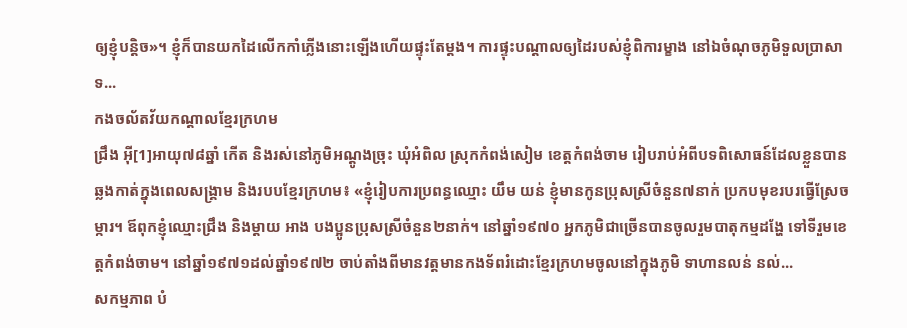ឲ្យខ្ញុំបន្ដិច»។ ខ្ញុំក៏បានយកដៃលើកកាំភ្លើងនោះឡើងហើយផ្ទុះតែម្ដង។ ការផ្ទុះបណ្ដាលឲ្យដៃរបស់ខ្ញុំពិការម្ខាង នៅឯចំណុចភូមិទួលប្រាសាទ...
កងចល័តវ័យកណ្ដាលខ្មែរក្រហម
ជ្រឹង អ៊ី[1]អាយុ៧៨ឆ្នាំ កើត និងរស់នៅភូមិអណ្ដូងច្រុះ ឃុំអំពិល ស្រុកកំពង់សៀម ខេត្តកំពង់ចាម រៀបរាប់អំពីបទពិសោធន៍ដែលខ្លួនបានឆ្លងកាត់ក្នុងពេលសង្រ្គាម និងរបបខ្មែរក្រហម៖ «ខ្ញុំរៀបការប្រពន្ធឈ្មោះ យឹម យន់ ខ្ញុំមានកូនប្រុសស្រីចំនួន៧នាក់ ប្រកបមុខរបរធ្វើស្រែចម្ការ។ ឪពុកខ្ញុំឈ្មោះជ្រឹង និងម្ដាយ អាង បងប្អូនប្រុសស្រីចំនួន២នាក់។ នៅឆ្នាំ១៩៧០ អ្នកភូមិជាច្រើនបានចូលរួមបាតុកម្មដង្ហែ ទៅទីរួមខេត្តកំពង់ចាម។ នៅឆ្នាំ១៩៧១ដល់ឆ្នាំ១៩៧២ ចាប់តាំងពីមានវត្តមានកងទ័ពរំដោះខ្មែរក្រហមចូលនៅក្នុងភូមិ ទាហានលន់ នល់...
សកម្មភាព បំ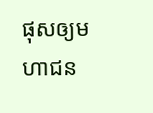ផុសឲ្យមហាជន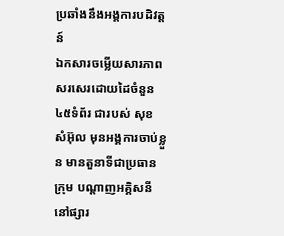ប្រឆាំងនឹងអង្គការបដិវត្តន៍
ឯកសារចម្លើយសារភាពសរសេរដោយដៃចំនួន៤៥ទំព័រ ជារបស់ សុខ សំអ៊ុល មុនអង្គការចាប់ខ្លួន មានតួនាទីជាប្រធានក្រុម បណ្ដាញអគ្គិសនីនៅផ្សារ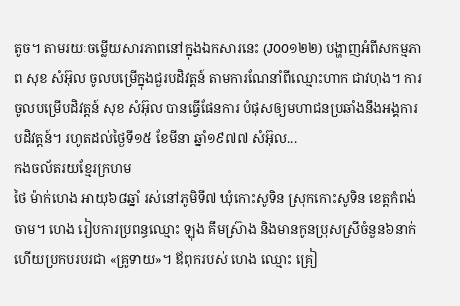តូច។ តាមរយៈចម្លើយសារភាពនៅក្នុងឯកសារនេះ (J00១២២) បង្ហាញអំពីសកម្មភាព សុខ សំអ៊ុល ចូលបម្រើក្នុងជួរបដិវត្តន៍ តាមការណែនាំពីឈ្មោះហាក ជាវហុង។ ការចូលបម្រើបដិវត្តន៍ សុខ សំអ៊ុល បានធ្វើផែនការ បំផុសឲ្យមហាជនប្រឆាំងនឹងអង្គការបដិវត្តន៍។ រហូតដល់ថ្ងៃទី១៥ ខែមីនា ឆ្នាំ១៩៧៧ សំអ៊ុល...
កងចល័តរយខ្មែរក្រហម
ថៃ ម៉ាក់ហេង អាយុ៦៨ឆ្នាំ រស់នៅភូមិទី៧ ឃុំកោះសូទិន ស្រុកកោះសូទិន ខេត្តកំពង់ចាម។ ហេង រៀបការប្រពន្ធឈ្មោះ ឡុង គឹមស្រ៊ាង និងមានកូនប្រុសស្រីចំនួន៦នាក់ ហើយប្រកបរបរជា «គ្រូទាយ»។ ឪពុករបស់ ហេង ឈ្មោះ គ្រៀ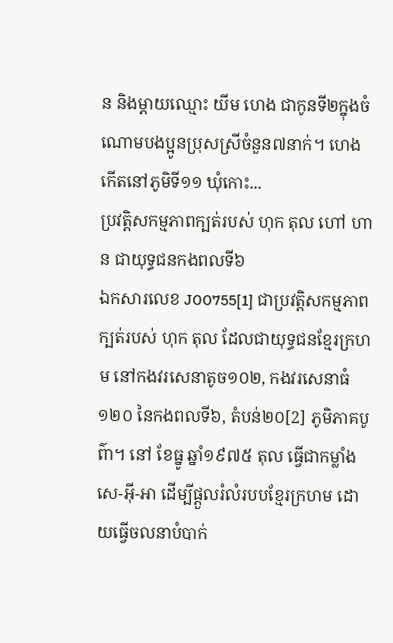ន និងម្ដាយឈ្មោះ យីម ហេង ជាកូនទី២ក្នុងចំណោមបងប្អូនប្រុសស្រីចំនួន៧នាក់។ ហេង កើតនៅភូមិទី១១ ឃុំកោះ...
ប្រវត្តិសកម្មភាពក្បត់របស់ ហុក តុល ហៅ ហាន ជាយុទ្ធជនកងពលទី៦
ឯកសារលេខ J00755[1] ជាប្រវត្តិសកម្មភាពក្បត់របស់ ហុក តុល ដែលជាយុទ្ធជនខ្មែរក្រហម នៅកងវរសេនាតូច១០២, កងវរសេនាធំ១២០ នៃកងពលទី៦, តំបន់២០[2] ភូមិភាគបូព៌ា។ នៅ ខែធ្នូ ឆ្នាំ១៩៧៥ តុល ធ្វើជាកម្លាំង សេ-អ៊ី-អា ដើម្បីផ្តួលរំលំរបបខ្មែរក្រហម ដោយធ្វើចលនាបំបាក់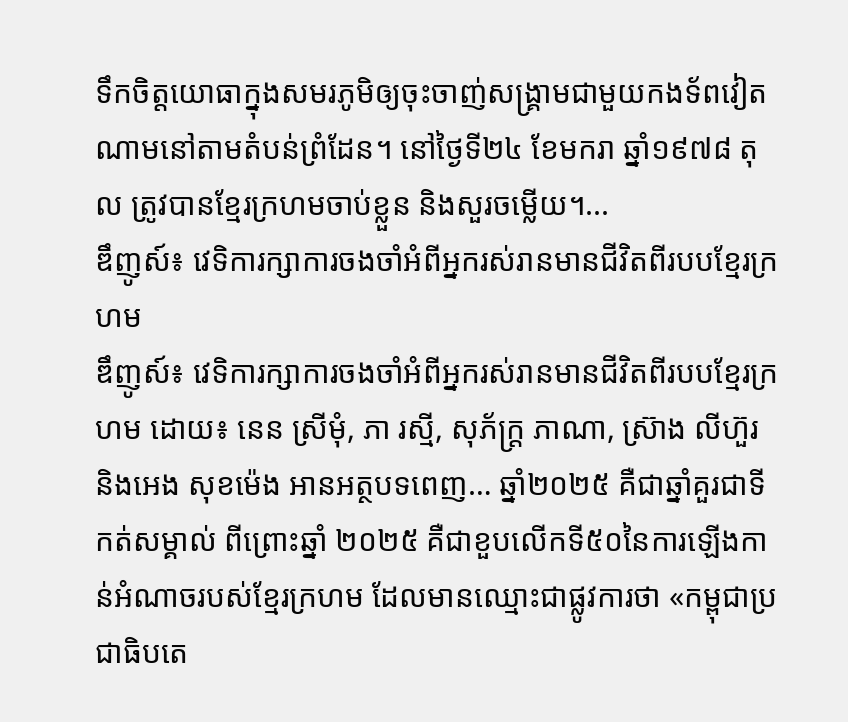ទឹកចិត្តយោធាក្នុងសមរភូមិឲ្យចុះចាញ់សង្រ្គាមជាមួយកងទ័ពវៀតណាមនៅតាមតំបន់ព្រំដែន។ នៅថ្ងៃទី២៤ ខែមករា ឆ្នាំ១៩៧៨ តុល ត្រូវបានខ្មែរក្រហមចាប់ខ្លួន និងសួរចម្លើយ។...
ឌឹញូស៍៖ វេទិការក្សាការចងចាំអំពីអ្នករស់រានមានជីវិតពីរបបខ្មែរក្រហម
ឌឹញូស៍៖ វេទិការក្សាការចងចាំអំពីអ្នករស់រានមានជីវិតពីរបបខ្មែរក្រហម ដោយ៖ នេន ស្រីមុំ, ភា រស្មី, សុភ័ក្ត្រ ភាណា, ស្រ៊ាង លីហ៊ួរ និងអេង សុខម៉េង អានអត្ថបទពេញ… ឆ្នាំ២០២៥ គឺជាឆ្នាំគួរជាទីកត់សម្គាល់ ពីព្រោះឆ្នាំ ២០២៥ គឺជាខួបលើកទី៥០នៃការឡើងកាន់អំណាចរបស់ខ្មែរក្រហម ដែលមានឈ្មោះជាផ្លូវការថា «កម្ពុជាប្រជាធិបតេ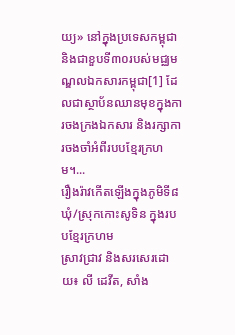យ្យ» នៅក្នុងប្រទេសកម្ពុជា និងជាខួបទី៣០របស់មជ្ឈមណ្ឌលឯកសារកម្ពុជា[1] ដែលជាស្ថាប័នឈានមុខក្នុងការចងក្រងឯកសារ និងរក្សាការចងចាំអំពីរបបខ្មែរក្រហម។...
រឿងរ៉ាវកើតឡើងក្នុងភូមិទី៨ ឃុំ/ស្រុកកោះសូទិន ក្នុងរបបខ្មែរក្រហម
ស្រាវជ្រាវ និងសរសេរដោយ៖ លី ដេវីត, សាំង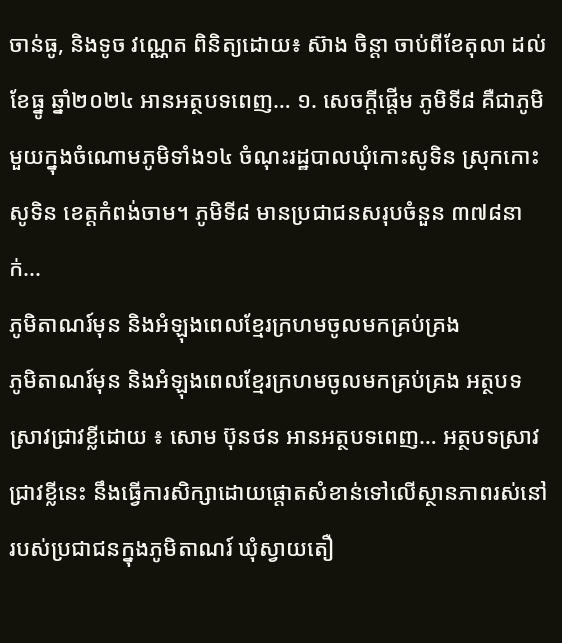ចាន់ធូ, និងទូច វណ្ណេត ពិនិត្យដោយ៖ ស៊ាង ចិន្ដា ចាប់ពីខែតុលា ដល់ខែធ្នូ ឆ្នាំ២០២៤ អានអត្ថបទពេញ… ១. សេចក្ដីផ្ដើម ភូមិទី៨ គឺជាភូមិមួយក្នុងចំណោមភូមិទាំង១៤ ចំណុះរដ្ឋបាលឃុំកោះសូទិន ស្រុកកោះសូទិន ខេត្តកំពង់ចាម។ ភូមិទី៨ មានប្រជាជនសរុបចំនួន ៣៧៨នាក់...
ភូមិតាណរ៍មុន និងអំឡុងពេលខ្មែរក្រហមចូលមកគ្រប់គ្រង
ភូមិតាណរ៍មុន និងអំឡុងពេលខ្មែរក្រហមចូលមកគ្រប់គ្រង អត្ថបទស្រាវជ្រាវខ្លីដោយ ៖ សោម ប៊ុនថន អានអត្ថបទពេញ… អត្ថបទស្រាវជ្រាវខ្លីនេះ នឹងធ្វើការសិក្សាដោយផ្តោតសំខាន់ទៅលើស្ថានភាពរស់នៅរបស់ប្រជាជនក្នុងភូមិតាណរ៍ ឃុំស្វាយតឿ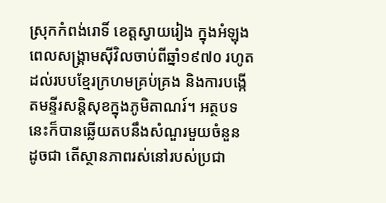ស្រុកកំពង់រោទិ៍ ខេត្តស្វាយរៀង ក្នុងអំឡុងពេលសង្រ្គាមស៊ីវិលចាប់ពីឆ្នាំ១៩៧០ រហូតដល់របបខ្មែរក្រហមគ្រប់គ្រង និងការបង្កើតមន្ទីរសន្តិសុខក្នុងភូមិតាណរ៍។ អត្ថបទនេះក៏បានឆ្លើយតបនឹងសំណួរមួយចំនួន ដូចជា តើស្ថានភាពរស់នៅរបស់ប្រជា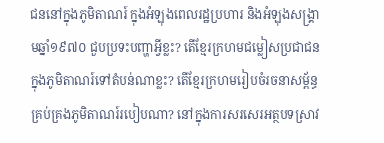ជននៅក្នុងភូមិតាណរ៍ ក្នុងអំឡុងពេលរដ្ឋប្រហារ និងអំឡុងសង្រ្គាមឆ្នាំ១៩៧០ ជួបប្រទះបញ្ហាអ្វីខ្លះ? តើខ្មែរក្រហមជម្លៀសប្រជាជនក្នុងភូមិតាណរ៍ទៅតំបន់ណាខ្លះ? តើខ្មែរក្រហមរៀបចំរចនាសម្ព័ន្ធគ្រប់គ្រងភូមិតាណរ៍របៀបណា? នៅក្នុងការសរសេរអត្ថបទស្រាវ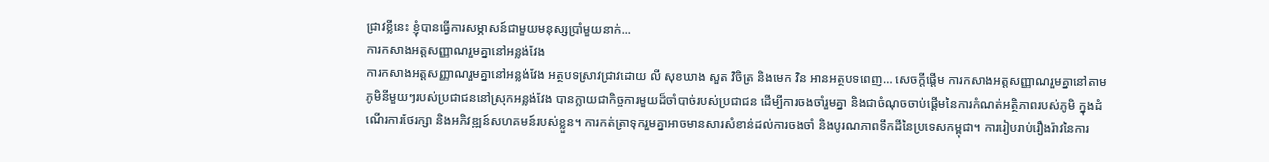ជ្រាវខ្លីនេះ ខ្ញុំបានធ្វើការសម្ភាសន៍ជាមួយមនុស្សប្រាំមួយនាក់...
ការកសាងអត្តសញ្ញាណរួមគ្នានៅអន្លង់វែង
ការកសាងអត្តសញ្ញាណរួមគ្នានៅអន្លង់វែង អត្ថបទស្រាវជ្រាវដោយ លី សុខឃាង សួត វិចិត្រ និងមេក វិន អានអត្ថបទពេញ… សេចក្តីផ្តើម ការកសាងអត្តសញ្ញាណរួមគ្នានៅតាមភូមិនីមួយៗរបស់ប្រជាជននៅស្រុកអន្លង់វែង បានក្លាយជាកិច្ចការមួយដ៏ចាំបាច់របស់ប្រជាជន ដើម្បីការចងចាំរួមគ្នា និងជាចំណុចចាប់ផ្តើមនៃការកំណត់អត្ថិភាពរបស់ភូមិ ក្នុងដំណើរការថែរក្សា និងអភិវឌ្ឍន៍សហគមន៍របស់ខ្លួន។ ការកត់ត្រាទុករួមគ្នាអាចមានសារសំខាន់ដល់ការចងចាំ និងបូរណភាពទឹកដីនៃប្រទេសកម្ពុជា។ ការរៀបរាប់រឿងរ៉ាវនៃការ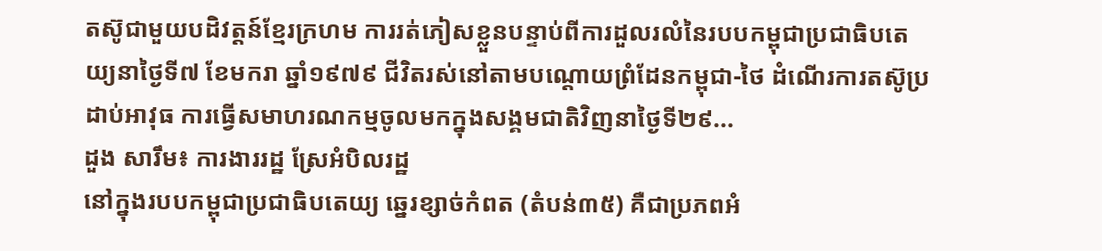តស៊ូជាមួយបដិវត្តន៍ខ្មែរក្រហម ការរត់ភៀសខ្លួនបន្ទាប់ពីការដួលរលំនៃរបបកម្ពុជាប្រជាធិបតេយ្យនាថ្ងៃទី៧ ខែមករា ឆ្នាំ១៩៧៩ ជីវិតរស់នៅតាមបណ្តោយព្រំដែនកម្ពុជា-ថៃ ដំណើរការតស៊ូប្រដាប់អាវុធ ការធ្វើសមាហរណកម្មចូលមកក្នុងសង្គមជាតិវិញនាថ្ងៃទី២៩...
ដួង សារឹម៖ ការងាររដ្ឋ ស្រែអំបិលរដ្ឋ
នៅក្នុងរបបកម្ពុជាប្រជាធិបតេយ្យ ឆ្នេរខ្សាច់កំពត (តំបន់៣៥) គឺជាប្រភពអំ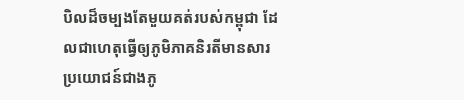បិលដ៏ចម្បងតែមួយគត់របស់កម្ពុជា ដែលជាហេតុធ្វើឲ្យភូមិភាគនិរតីមានសារប្រយោជន៍ជាងភូ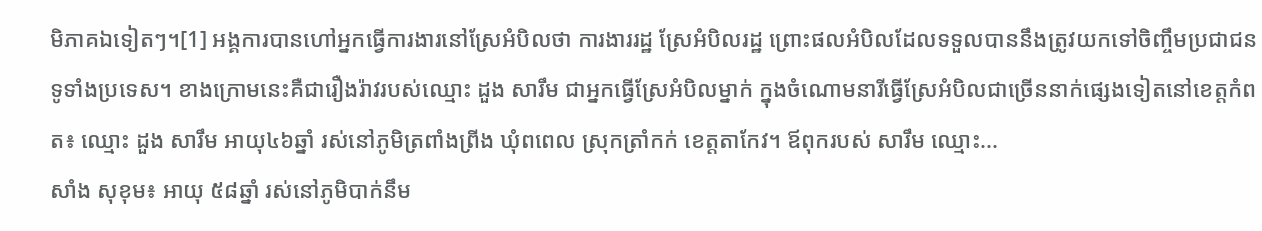មិភាគឯទៀតៗ។[1] អង្គការបានហៅអ្នកធ្វើការងារនៅស្រែអំបិលថា ការងាររដ្ឋ ស្រែអំបិលរដ្ឋ ព្រោះផលអំបិលដែលទទួលបាននឹងត្រូវយកទៅចិញ្ចឹមប្រជាជនទូទាំងប្រទេស។ ខាងក្រោមនេះគឺជារឿងរ៉ាវរបស់ឈ្មោះ ដួង សារឹម ជាអ្នកធ្វើស្រែអំបិលម្នាក់ ក្នុងចំណោមនារីធ្វើស្រែអំបិលជាច្រើននាក់ផ្សេងទៀតនៅខេត្តកំពត៖ ឈ្មោះ ដួង សារឹម អាយុ៤៦ឆ្នាំ រស់នៅភូមិត្រពាំងព្រីង ឃុំពពេល ស្រុកត្រាំកក់ ខេត្តតាកែវ។ ឪពុករបស់ សារឹម ឈ្មោះ...
សាំង សុខុម៖ អាយុ ៥៨ឆ្នាំ រស់នៅភូមិបាក់នឹម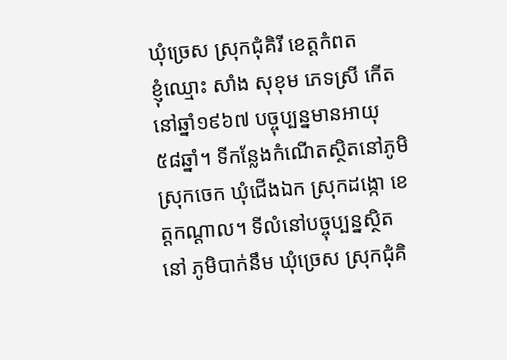ឃុំច្រេស ស្រុកជុំគិរី ខេត្តកំពត
ខ្ញុំឈ្មោះ សាំង សុខុម ភេទស្រី កើតនៅឆ្នាំ១៩៦៧ បច្ចុប្បន្នមានអាយុ ៥៨ឆ្នាំ។ ទីកន្លែងកំណើតស្ថិតនៅភូមិស្រុកចេក ឃុំជើងឯក ស្រុកដង្កោ ខេត្តកណ្តាល។ ទីលំនៅបច្ចុប្បន្នស្ថិតនៅ ភូមិបាក់នឹម ឃុំច្រេស ស្រុកជុំគិ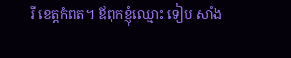រី ខេត្តកំពត។ ឪពុកខ្ញុំឈ្មោះ ទៀប សាំង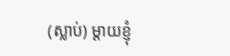(ស្លាប់) ម្តាយខ្ញុំ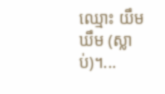ឈ្មោះ យឹម ឃឹម (ស្លាប់)។...